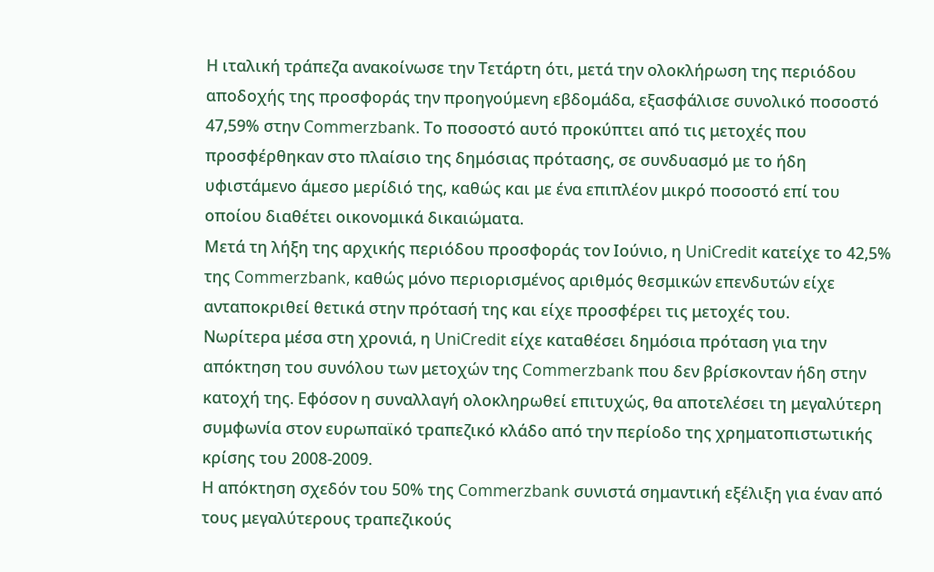Η ιταλική τράπεζα ανακοίνωσε την Τετάρτη ότι, μετά την ολοκλήρωση της περιόδου αποδοχής της προσφοράς την προηγούμενη εβδομάδα, εξασφάλισε συνολικό ποσοστό 47,59% στην Commerzbank. Το ποσοστό αυτό προκύπτει από τις μετοχές που προσφέρθηκαν στο πλαίσιο της δημόσιας πρότασης, σε συνδυασμό με το ήδη υφιστάμενο άμεσο μερίδιό της, καθώς και με ένα επιπλέον μικρό ποσοστό επί του οποίου διαθέτει οικονομικά δικαιώματα.
Μετά τη λήξη της αρχικής περιόδου προσφοράς τον Ιούνιο, η UniCredit κατείχε το 42,5% της Commerzbank, καθώς μόνο περιορισμένος αριθμός θεσμικών επενδυτών είχε ανταποκριθεί θετικά στην πρότασή της και είχε προσφέρει τις μετοχές του.
Νωρίτερα μέσα στη χρονιά, η UniCredit είχε καταθέσει δημόσια πρόταση για την απόκτηση του συνόλου των μετοχών της Commerzbank που δεν βρίσκονταν ήδη στην κατοχή της. Εφόσον η συναλλαγή ολοκληρωθεί επιτυχώς, θα αποτελέσει τη μεγαλύτερη συμφωνία στον ευρωπαϊκό τραπεζικό κλάδο από την περίοδο της χρηματοπιστωτικής κρίσης του 2008-2009.
Η απόκτηση σχεδόν του 50% της Commerzbank συνιστά σημαντική εξέλιξη για έναν από τους μεγαλύτερους τραπεζικούς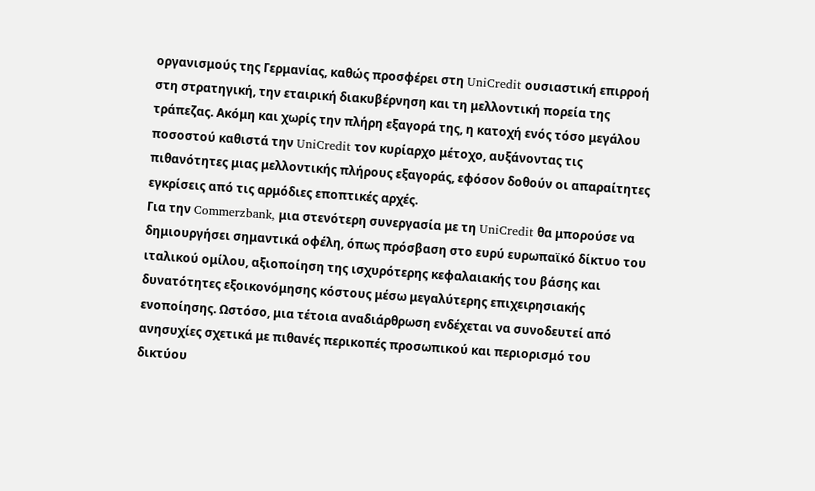οργανισμούς της Γερμανίας, καθώς προσφέρει στη UniCredit ουσιαστική επιρροή στη στρατηγική, την εταιρική διακυβέρνηση και τη μελλοντική πορεία της τράπεζας. Ακόμη και χωρίς την πλήρη εξαγορά της, η κατοχή ενός τόσο μεγάλου ποσοστού καθιστά την UniCredit τον κυρίαρχο μέτοχο, αυξάνοντας τις πιθανότητες μιας μελλοντικής πλήρους εξαγοράς, εφόσον δοθούν οι απαραίτητες εγκρίσεις από τις αρμόδιες εποπτικές αρχές.
Για την Commerzbank, μια στενότερη συνεργασία με τη UniCredit θα μπορούσε να δημιουργήσει σημαντικά οφέλη, όπως πρόσβαση στο ευρύ ευρωπαϊκό δίκτυο του ιταλικού ομίλου, αξιοποίηση της ισχυρότερης κεφαλαιακής του βάσης και δυνατότητες εξοικονόμησης κόστους μέσω μεγαλύτερης επιχειρησιακής ενοποίησης. Ωστόσο, μια τέτοια αναδιάρθρωση ενδέχεται να συνοδευτεί από ανησυχίες σχετικά με πιθανές περικοπές προσωπικού και περιορισμό του δικτύου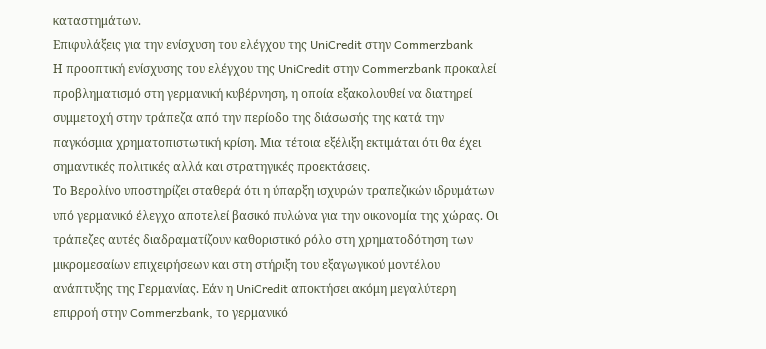καταστημάτων.
Επιφυλάξεις για την ενίσχυση του ελέγχου της UniCredit στην Commerzbank
Η προοπτική ενίσχυσης του ελέγχου της UniCredit στην Commerzbank προκαλεί προβληματισμό στη γερμανική κυβέρνηση, η οποία εξακολουθεί να διατηρεί συμμετοχή στην τράπεζα από την περίοδο της διάσωσής της κατά την παγκόσμια χρηματοπιστωτική κρίση. Μια τέτοια εξέλιξη εκτιμάται ότι θα έχει σημαντικές πολιτικές αλλά και στρατηγικές προεκτάσεις.
Το Βερολίνο υποστηρίζει σταθερά ότι η ύπαρξη ισχυρών τραπεζικών ιδρυμάτων υπό γερμανικό έλεγχο αποτελεί βασικό πυλώνα για την οικονομία της χώρας. Οι τράπεζες αυτές διαδραματίζουν καθοριστικό ρόλο στη χρηματοδότηση των μικρομεσαίων επιχειρήσεων και στη στήριξη του εξαγωγικού μοντέλου ανάπτυξης της Γερμανίας. Εάν η UniCredit αποκτήσει ακόμη μεγαλύτερη επιρροή στην Commerzbank, το γερμανικό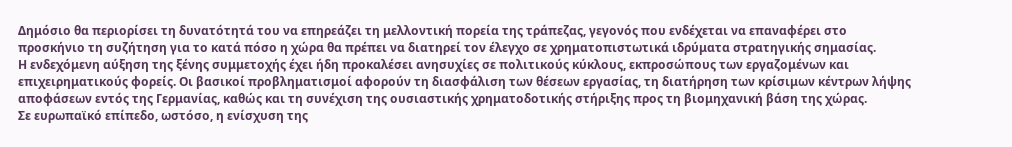Δημόσιο θα περιορίσει τη δυνατότητά του να επηρεάζει τη μελλοντική πορεία της τράπεζας, γεγονός που ενδέχεται να επαναφέρει στο προσκήνιο τη συζήτηση για το κατά πόσο η χώρα θα πρέπει να διατηρεί τον έλεγχο σε χρηματοπιστωτικά ιδρύματα στρατηγικής σημασίας.
Η ενδεχόμενη αύξηση της ξένης συμμετοχής έχει ήδη προκαλέσει ανησυχίες σε πολιτικούς κύκλους, εκπροσώπους των εργαζομένων και επιχειρηματικούς φορείς. Οι βασικοί προβληματισμοί αφορούν τη διασφάλιση των θέσεων εργασίας, τη διατήρηση των κρίσιμων κέντρων λήψης αποφάσεων εντός της Γερμανίας, καθώς και τη συνέχιση της ουσιαστικής χρηματοδοτικής στήριξης προς τη βιομηχανική βάση της χώρας.
Σε ευρωπαϊκό επίπεδο, ωστόσο, η ενίσχυση της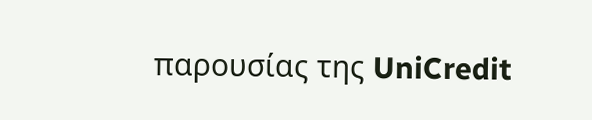παρουσίας της UniCredit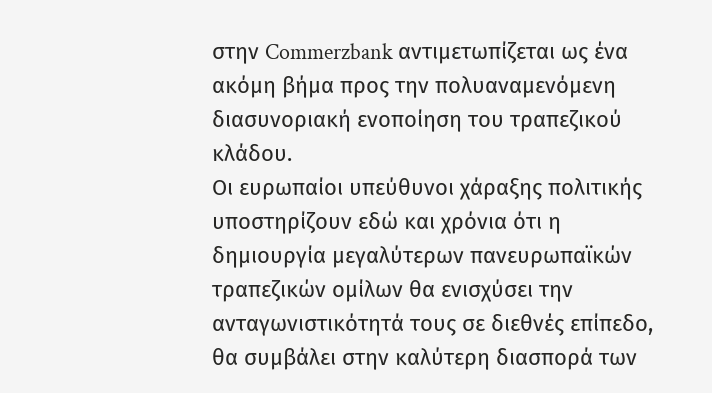στην Commerzbank αντιμετωπίζεται ως ένα ακόμη βήμα προς την πολυαναμενόμενη διασυνοριακή ενοποίηση του τραπεζικού κλάδου.
Οι ευρωπαίοι υπεύθυνοι χάραξης πολιτικής υποστηρίζουν εδώ και χρόνια ότι η δημιουργία μεγαλύτερων πανευρωπαϊκών τραπεζικών ομίλων θα ενισχύσει την ανταγωνιστικότητά τους σε διεθνές επίπεδο, θα συμβάλει στην καλύτερη διασπορά των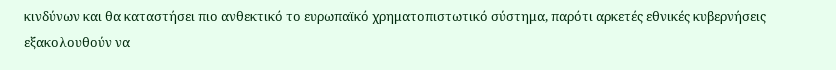κινδύνων και θα καταστήσει πιο ανθεκτικό το ευρωπαϊκό χρηματοπιστωτικό σύστημα, παρότι αρκετές εθνικές κυβερνήσεις εξακολουθούν να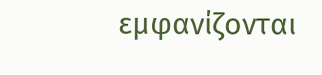εμφανίζονται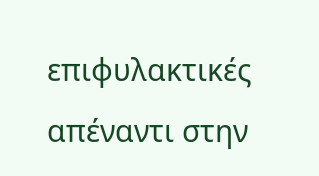επιφυλακτικές απέναντι στην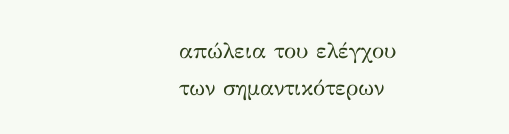απώλεια του ελέγχου των σημαντικότερων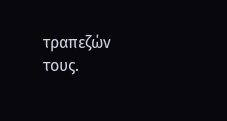τραπεζών τους.